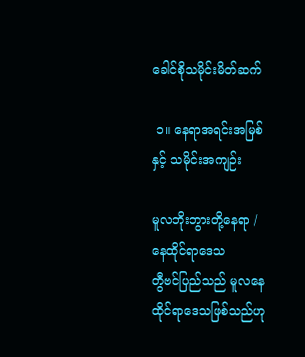ခေါင်စိုသမိုင်းမိတ်ဆက်

 ၁။ နေရာအရင်းအမြစ်နှင့် သမိုင်းအကျဉ်း

မူလဘိုးဘွားတို့နေရာ / နေထိုင်ရာဒေသ
တွီဗင်ပြည်သည် ‌မူလနေထိုင်ရာဒေသဖြစ်သည်ဟု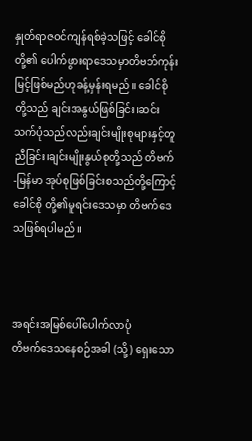နှုတ်ရာဇဝင်ကျန်ရစ်ခဲ့သဖြင့် ခေါင်စိုတို့၏ ပေါက်ဖွားရာဒေသမှာတိဗဘ်ကုန်းမြင့်ဖြစ်မည်ဟုခန့်မှန်းရမည်။ ခေါင်စိုတို့သည် ချင်းအနွယ်ဖြစ်ခြင်း၊ဆင်းသက်ပုံသည်လည်းချင်းမျိုးစုများနှင့်တူညီခြင်း၊ချင်းမျိုးနွယ်စုတို့သည် တိဗက်-မြန်မာ အုပ်စုဖြစ်ခြင်းစသည်တို့ကြောင့် ခေါင်စို တို့၏မူရင်းဒေသမှာ တိဗက်ဒေသဖြစ်ရပါမည်။



အရင်းအမြစ်ပေါ်ပေါက်လာပုံ
တိဗက်ဒေသနေစဉ်အခါ (သို့) ရှေးသော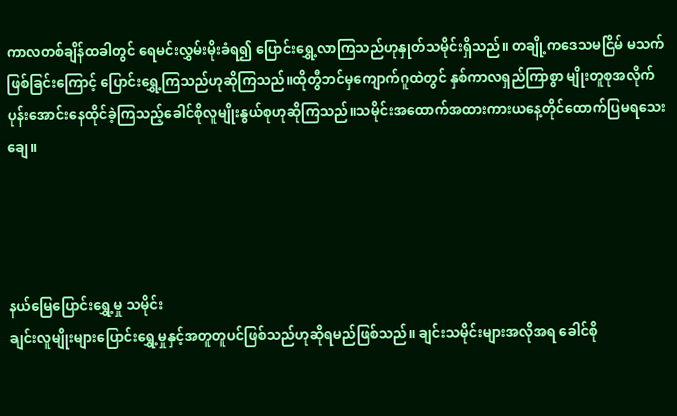ကာလတစ်ချိန်ထခါတွင် ရေမင်းလွှမ်းမိုးခံရ၍ ပြောင်းရွှေ့လာကြသည်ဟုနှုတ်သမိုင်းရှိသည်။ တချို့ကဒေသမငြိမ် မသက်ဖြစ်ခြင်းကြောင့် ပြောင်းရွှေ့ကြသည်ဟုဆိုကြသည်။ထိုတွီဘင်မှကျောက်ဂူထဲတွင် နှစ်ကာလရှည်ကြာစွာ မျိုးတူစုအလိုက် ပုန်းအောင်းနေထိုင်ခဲ့ကြသည့်ခေါင်စိုလူမျိုးနွယ်စုဟုဆိုကြသည်။သမိုင်းအထောက်အထားကားယနေ့တိုင်ထောက်ပြမရသေးချေ။




နယ်မြေပြောင်းရွှေ့မှု သမိုင်း
ချင်းလူမျိုးများပြောင်းရွှေ့မှုနှင့်အတူတူပင်ဖြစ်သည်ဟုဆိုရမည်ဖြစ်သည်။ ချင်းသမိုင်းများအလိုအရ ခေါင်စို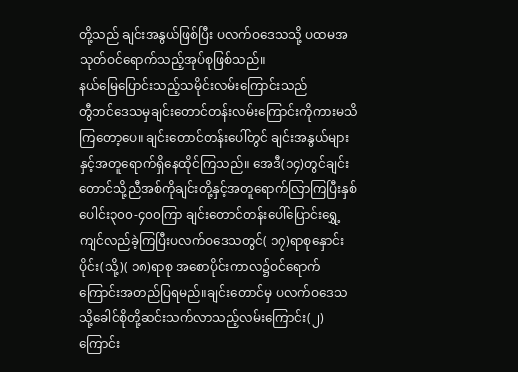တို့သည် ချင်းအနွယ်ဖြစ်ပြီး ပလက်ဝဒေသသို့ ပထမအသုတ်ဝင်ရောက်သည့်အုပ်စုဖြစ်သည်။
နယ်မြေပြောင်းသည့်သမိုင်းလမ်းကြောင်းသည်
တွီဘင်ဒေသမှချင်းတောင်တန်းလမ်းကြောင်းကိုကားမသိကြတော့ပေ။ ချင်းတောင်တန်းပေါ်တွင် ချင်းအနွယ်များနှင့်အတူရောက်ရှိနေထိုင်ကြသည်။ အေဒီ(၁၄)တွင်ချင်းတောင်သို့ညီအစ်ကိုချင်းတို့နှင့်အတူရောက်လြာကြပြီးနှစ်ပေါင်း၃၀၀-၄၀၀ကြာ ချင်းတောင်တန်းပေါ်ပြောင်းရွှေ့ကျင်လည်ခဲ့ကြပြီးပလက်ဝဒေသတွင်( ၁၇)ရာစုနှောင်းပိုင်း(သို့)( ၁၈)ရာစု အစောပိုင်းကာလ၌ဝင်ရောက်ကြောင်းအတည်ပြရမည်။ချင်းတောင်မှ ပလက်ဝ‌ဒေသသို့ခေါင်စိုတို့ဆင်းသက်လာသည့်လမ်းကြောင်း(၂)ကြောင်း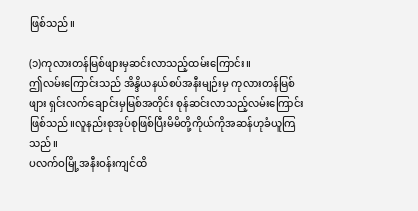ဖြစ်သည်။

(၁)ကုလားတန်မြစ်ဖျားမှဆင်းလာသည့်ထမ်းကြောင်း။
ဤလမ်းကြောင်းသည် အိန္ဒိယနယ်စပ်အနီးမျဉ်းမှ ကုလားတန်မြစ်ဖျား ရှင်းလက်‌ချောင်းမှမြစ်အတိုင်း စုန်ဆင်းလာသည့်လမ်းကြောင်းဖြစ်သည်။လူနည်းစုအုပ်စုဖြစ်ပြီးမိမိတို့ကိုယ်ကိုအဆန်ဟုခံယူကြသည်။
ပလက်ဝမြို့အနီးဝန်းကျင်ထိ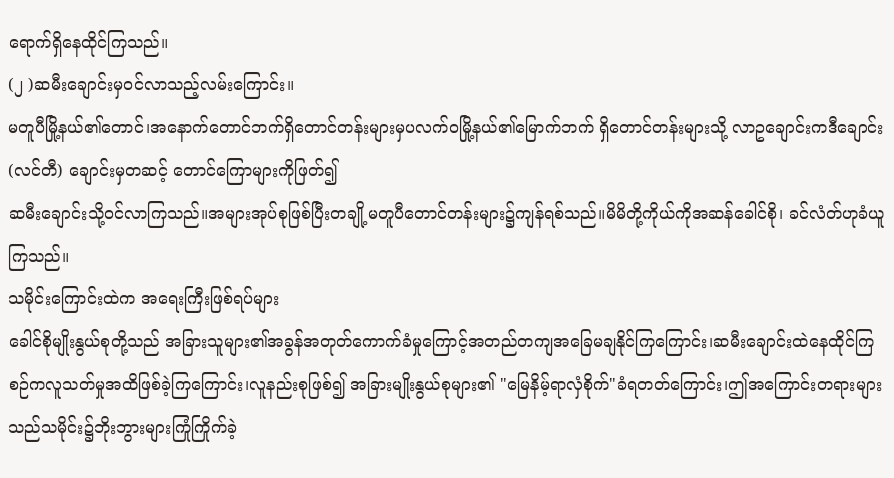ရောက်ရှိနေထိုင်ကြသည်။
(၂ )ဆမီးချောင်းမှဝင်လာသည့်လမ်းကြောင်း။
မတူပီမြို့နယ်၏တောင်၊အနောက်တောင်ဘက်ရှိတောင်တန်းများမှပလက်ဝမြို့နယ်၏မြောက်ဘက် ရှိတောင်တန်းများသို့ လာဥချောင်းကဒီချောင်း(လင်တီ) ချောင်းမှတဆင့် တောင်ကြောများကိုဖြတ်၍
ဆမီးချောင်းသို့ဝင်လာကြသည်။အများအုပ်စုဖြစ်ပြီးတချို့မတူပီတောင်တန်းများ၌ကျန်ရစ်သည်။မိမိတို့ကိုယ်ကိုအဆန်ခေါင်စို၊ ခင်လံတ်ဟုခံယူကြသည်။
သမိုင်းကြောင်းထဲက အရေးကြီးဖြစ်ရပ်များ
ခေါင်စိုမျိုးနွယ်စုတို့သည် အခြားသူများ၏အခွန်အတုတ်ကောက်ခံမှုကြောင့်အတည်တကျအခြေမချနိုင်ကြကြောင်း၊ဆမီးချောင်းထဲနေထိုင်ကြစဉ်ကလူသတ်မှုအထိဖြစ်ခဲ့ကြကြောင်း၊လူနည်းစုဖြစ်၍ အခြားမျိုးနွယ်စုများ၏ "မြေနိမ့်ရာလှံစိုက်"ခံရတတ်ကြောင်း၊ဤအကြောင်းတရားများသည်သမိုင်း၌ဘိုးဘွားများကြုံကြိုက်ခဲ့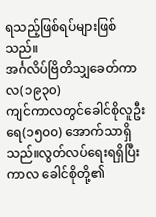ရသည့်ဖြစ်ရပ်များဖြစ်သည်။
အင်္ဂလိပ်ဗြိတိသျှခေတ်ကာလ(၁၉၃၀)
ကျင်ကာလတွင်ခေါင်စိုလူဦးရေ(၁၅၀၀) အောက်သာရှိသည်။လွတ်လပ်ရေးရရှိပြီးကာလ ခေါင်စိုတို့၏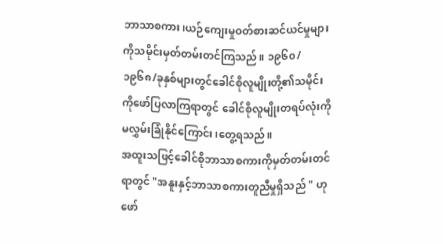ဘာသာစကား၊ယဉ်ကျေးမှုဝတ်စားဆင်ယင်မှုများကိုသမိုင်းမှတ်တမ်းတင်ကြသည်။ ၁၉၆၀/၁၉၆၈/ခုနှစ်များတွင်ခေါင်စိုလူမျိုးတို့၏သမိုင်းကိုဖော်ပြလာကြရာတွင် ခေါင်စိုလူမျိုးတရပ်လုံးကိုမလွှမ်းခြုံနိုင်ကြောင်း၊တွေ့ရသည်။
အထူးသဖြင့်ခေါင်စိုဘာသာစကားကိုမှတ်တမ်းတင်ရာတွင် "အနူးနှင့်ဘာသာစကားတူညီမှုရှိသည် " ဟုဖော်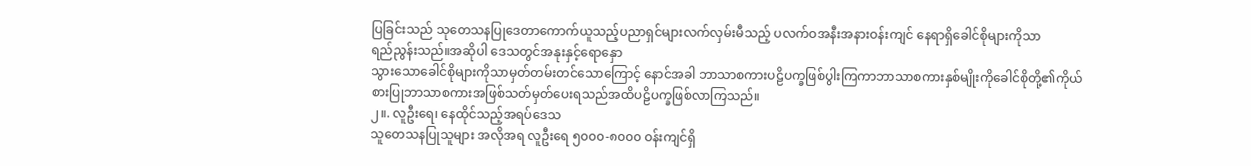ပြခြင်းသည် သုတေသနပြုဒေတာကောက်ယူသည့်ပညာရှင်များလက်လှမ်းမီသည့် ပလက်ဝအနီးအနားဝန်းကျင် နေရာရှိခေါင်စိုများကိုသာ
ရည်ညွန်းသည်။အဆိုပါ ဒေသတွင်အနုးနှင့်ရောနှော
သွားသောခေါင်စိုများကိုသာမှတ်တမ်းတင်သောကြောင့် နောင်အခါ ဘာသာစကားပဠိပက္ခဖြစ်ပွါးကြကာဘာသာစကားနှစ်မျိုးကိုခေါင်စိုတို့၏ကိုယ်စားပြုဘာသာစကားအဖြစ်သတ်မှတ်ပေးရသည်အထိပဠိပက္ခဖြစ်လာကြသည်။
၂။. လူဦးရေ၊ နေထိုင်သည့်အရပ်ဒေသ
သူတေသနပြုသူများ အလိုအရ လူဦးရေ ၅၀၀၀-၈၀၀၀ ဝန်းကျင်ရှိ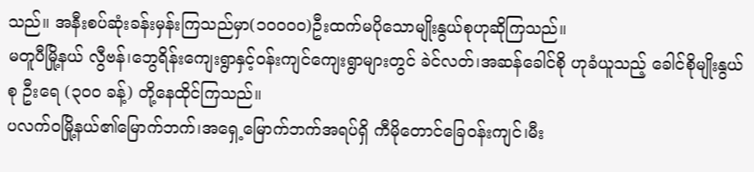သည်။ အနီးစပ်ဆုံးခန်းမှန်းကြသည်မှာ(၁၀၀၀၀)ဦးထက်မပို‌သောမျိုးနွယ်စုဟုဆိုကြသည်။
မတူပီမြို့နယ် လွီဗန်၊ဘွေရိန်းကျေးရွာနှင့်ဝန်းကျင်ကျေးရွာများတွင် ခဲင်လတ်၊အဆန်ခေါင်စို ဟုခံယူသည့် ခေါင်စိုမျိုးနွယ်စု ဦးရေ (၃၀၀ ခန့်) တို့နေထိုင်ကြသည်။
ပလက်ဝမြို့နယ်၏မြောက်ဘက်၊အရှေ့မြောက်ဘက်အရပ်ရှိ ကီမိုတောင်ခြေဝန်းကျင်၊မီး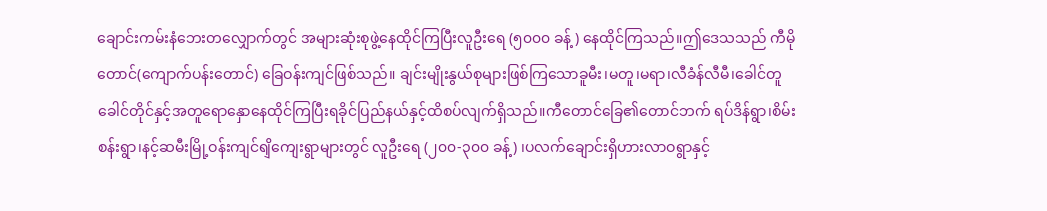ချောင်းကမ်းနံ‌ဘေး‌တ‌လျှောက်တွင် အများဆုံးစုဖွဲ့နေထိုင်ကြပြီးလူဦးရေ (၅၀၀၀ ခန့် ) နေထိုင်ကြသည်။ဤဒေသသည် ကီမိုတောင်(ကျောက်ပန်းတောင်) ခြေဝန်းကျင်ဖြစ်သည်။ ချင်းမျိုးနွယ်စုများဖြစ်ကြသောခူမီး၊မတူ၊မရာ၊လီခံန်လီမီ၊ခေါင်တူခေါင်တိုင်နှင့်အတူရောနှောနေထိုင်ကြပြီးရခိုင်ပြည်နယ်နှင့်ထိစပ်လျက်ရှိသည်။ကီတောင်ခြေ၏တောင်ဘက် ရပ်ဒိန်ရွာ၊စိမ်းစန်းရွာ၊နင့်ဆမီးမြို့ဝန်းကျင်ရျိကျေးရွာများတွင် လူဦးရေ (၂၀၀-၃၀၀ ခန့်) ၊ပလက်ချောင်းရှိဟားလာဝရွာနှင့်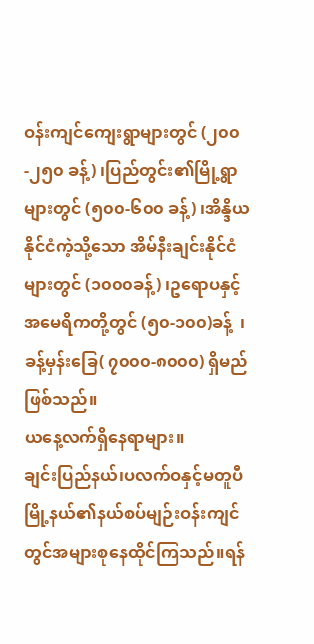ဝန်းကျင်ကျေးရွာများတွင် (၂၀၀-၂၅၀ ခန့်) ၊ပြည်တွင်း၏မြို့ရွာများတွင် (၅၀၀-၆၀၀ ခန့်) ၊အိန္ဒိယနိုင်ငံကဲ့သို့သော အိမ်နီးချင်းနိုင်ငံများတွင် (၁၀၀၀ခန့်) ၊ဥရောပနှင့်အမေရိကတို့တွင် (၅၀-၁၀၀)ခန့်  ၊ ခန့်မှန်း‌ခြေ( ၇၀၀၀-၈၀၀၀) ရှိမည်ဖြစ်သည်။
ယနေ့လက်ရှိနေရာများ။
ချင်းပြည်နယ်၊ပလက်ဝနှင့်မတူပီမြို့နယ်၏နယ်စပ်မျဉ်းဝန်းကျင်တွင်အများစုနေထိုင်ကြသည်။ရန်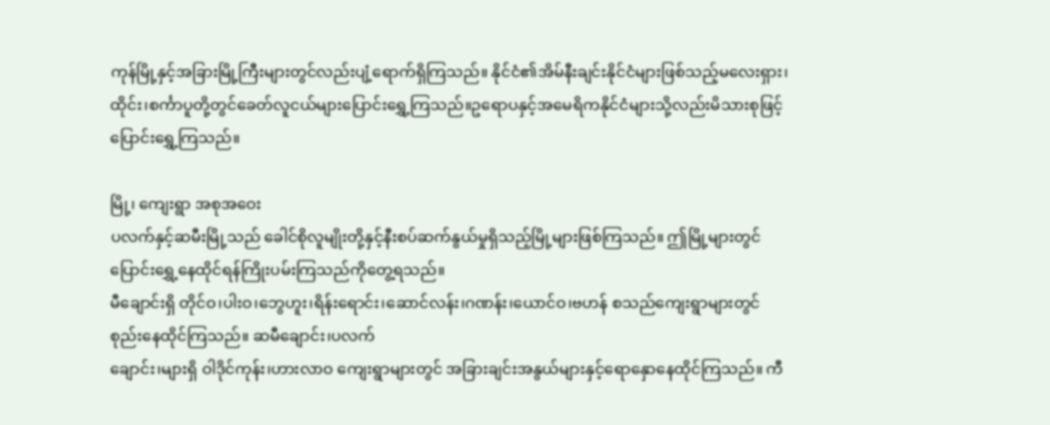ကုန်မြို့နှင့်အခြားမြို့ကြီးများတွင်လည်းပျံ့ရောက်ရှိကြသည်။ နိုင်ငံ၏အိမ်နီးချင်းနိုင်ငံများဖြစ်သည့်မလေးရှား၊ထိုင်း၊စင်္ကာပူတို့တွင်ခေတ်လူငယ်များပြောင်းရွှေ့ကြသည်။ဥရောပနှင့်အမေရိကနိုင်ငံများသို့လည်းမိသားစုဖြင့်ပြောင်းရွှေ့ကြသည်။

မြို့၊ ကျေးရွာ အစုအဝေး
ပလက်နှင့်ဆမီးမြို့သည် ခေါင်စိုလူမျိုးတို့နှင့်နီးစပ်ဆက်နွယ်မှုရှိသည့်မြို့များဖြစ်ကြသည်။ ဤမြို့များတွင်ပြောင်းရွှေ့နေထိုင်ရန်ကြိုးပမ်းကြသည်ကိုတွေ့ရသည်။
မီချောင်းရှိ တိုင်ဝ၊ပါးဝ၊ဘွေဟူး၊ရိန်းရောင်း၊ဆောင်လန်း၊ဂဏန်း၊ယောင်ဝ၊ဗဟန် စသည်ကျေးရွာများတွင်စုည်းနေထိုင်ကြသည်။ ဆမီချောင်း၊ပလက်
ချောင်း၊များရှိ ဝါဒိုင်ကုန်း၊ဟားလာဝ ကျေးရွာများတွင် အခြားချင်းအနွယ်များနှင့်ရောနှောနေထိုင်ကြသည်။ ကီ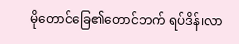မိုတောင်ခြေ၏တောင်ဘက် ရပ်ဒိန်၊လာ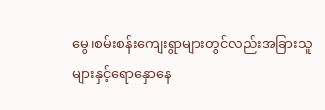မွေ၊စမ်းစန်းကျေးရွာများတွင်လည်းအခြားသူများနှင့်ရောနှောနေ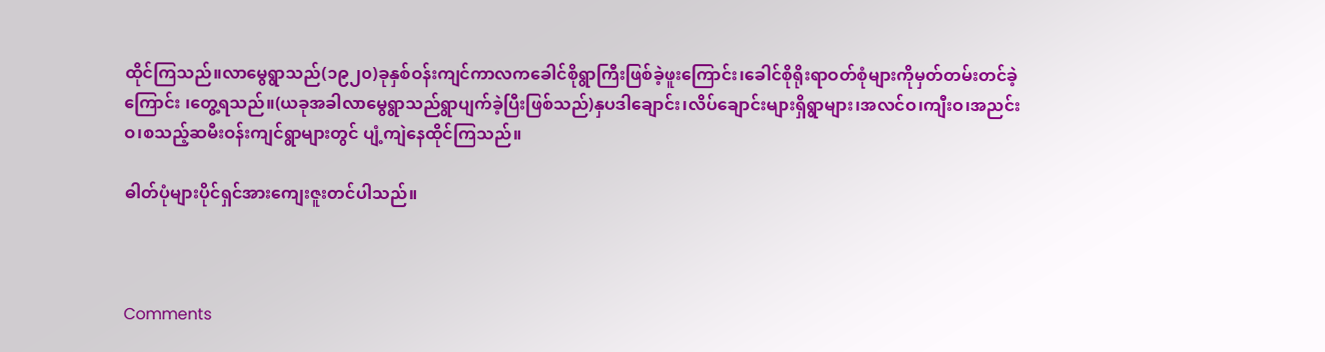ထိုင်ကြသည်။လာမွေရွာသည်(၁၉၂၀)ခုနှစ်ဝန်းကျင်ကာလကခေါင်စိုရွာကြီးဖြစ်ခဲ့ဖူးကြောင်း၊ခေါင်စိုရိုးရာဝတ်စုံများကိုမှတ်တမ်းတင်ခဲ့ကြောင်း ၊တွေ့ရသည်။(ယခုအခါလာမွေရွာသည်ရွာပျက်ခဲ့ပြီးဖြစ်သည်)နှပဒါချောင်း၊လိပ်ချောင်းများရှိရွာများ၊အလင်ဝ၊ကျီးဝ၊အညင်းဝ၊စသည့်ဆမီးဝန်းကျင်ရွာများတွင် ပျံ့ကျဲနေထိုင်ကြသည်။

ဓါတ်ပုံများပိုင်ရှင်အားကျေးဇူးတင်ပါသည်။



Comments